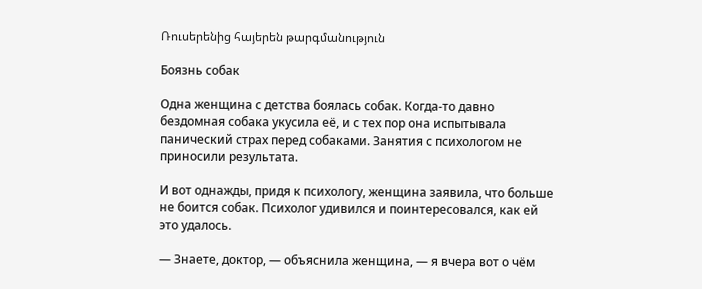Ռուսերենից հայերեն թարգմանություն

Боязнь собак

Одна женщина с детства боялась собак. Когда-то давно бездомная собака укусила её, и с тех пор она испытывала панический страх перед собаками. Занятия с психологом не приносили результата.

И вот однажды, придя к психологу, женщина заявила, что больше не боится собак. Психолог удивился и поинтересовался, как ей это удалось.

— Знаете, доктор, — объяснила женщина, — я вчера вот о чём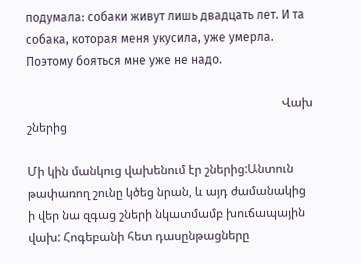подумала: собаки живут лишь двадцать лет. И та собака, которая меня укусила, уже умерла. Поэтому бояться мне уже не надо.

                                                                                     Վախ շներից

Մի կին մանկուց վախենում էր շներից:Անտուն թափառող շունը կծեց նրան, և այդ ժամանակից ի վեր նա զգաց շների նկատմամբ խուճապային վախ: Հոգեբանի հետ դասընթացները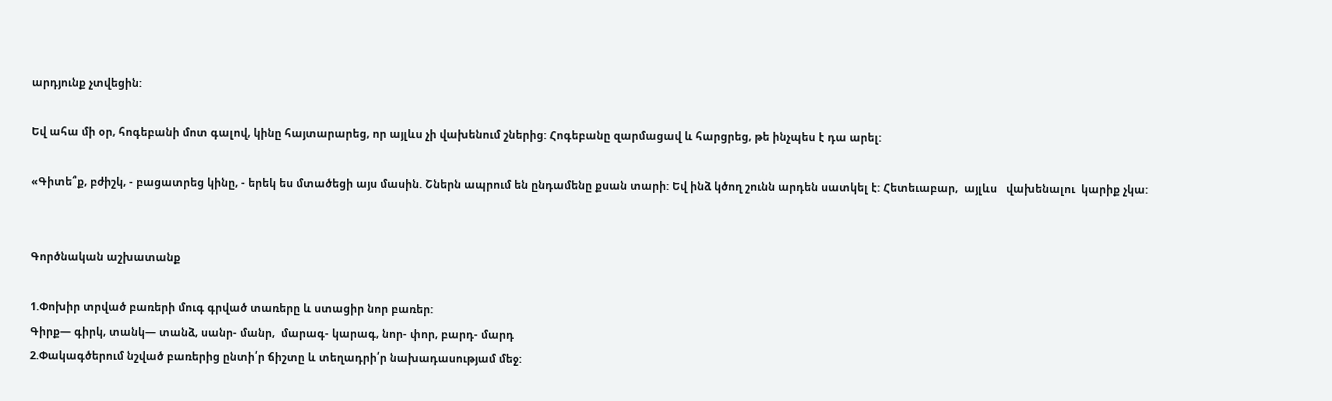արդյունք չտվեցին:

Եվ ահա մի օր, հոգեբանի մոտ գալով, կինը հայտարարեց, որ այլևս չի վախենում շներից: Հոգեբանը զարմացավ և հարցրեց, թե ինչպես է դա արել:

«Գիտե՞ք, բժիշկ, - բացատրեց կինը, - երեկ ես մտածեցի այս մասին. Շներն ապրում են ընդամենը քսան տարի: Եվ ինձ կծող շունն արդեն սատկել է: Հետեւաբար,  այլևս   վախենալու  կարիք չկա:


Գործնական աշխատանք

1.Փոխիր տրված բառերի մուգ գրված տառերը և ստացիր նոր բառեր:
Գիրք— գիրկ, տանկ— տանձ, սանր- մանր,  մարագ- կարագ, նոր- փոր, բարդ- մարդ
2.Փակագծերում նշված բառերից ընտի՛ր ճիշտը և տեղադրի՛ր նախադասությամ մեջ: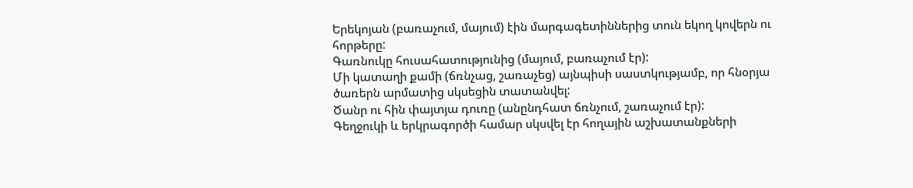Երեկոյան (բառաչում, մայում) էին մարգագետիններից տուն եկող կովերն ու հորթերը:
Գառնուկը հուսահատությունից (մայում, բառաչում էր):
Մի կատաղի քամի (ճռնչաց, շառաչեց) այնպիսի սաստկությամբ, որ հնօրյա ծառերն արմատից սկսեցին տատանվել:
Ծանր ու հին փայտյա դուռը (անընդհատ ճռնչում, շառաչում էր):
Գեղջուկի և երկրագործի համար սկսվել էր հողային աշխատանքների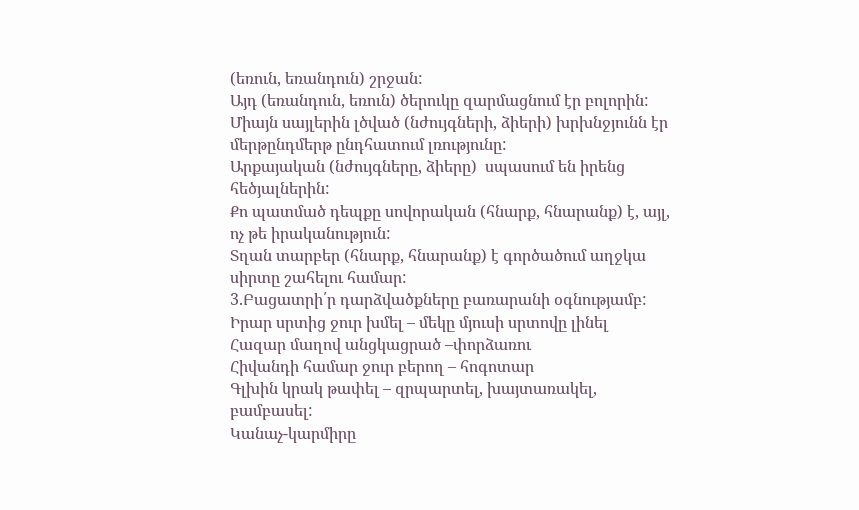(եռուն, եռանդուն) շրջան:
Այդ (եռանդուն, եռուն) ծերուկը զարմացնում էր բոլորին:
Միայն սայլերին լծված (նժույգների, ձիերի) խրխնջյունն էր մերթընդմերթ ընդհատում լռությունը:
Արքայական (նժույգները, ձիերը)  սպասում են իրենց հեծյալներին:
Քո պատմած դեպքը սովորական (հնարք, հնարանք) է, այլ, ոչ թե իրականություն:
Տղան տարբեր (հնարք, հնարանք) է գործածում աղջկա սիրտը շահելու համար:
3.Բացատրի՛ր դարձվածքները բառարանի օգնությամբ:
Իրար սրտից ջուր խմել – մեկը մյուսի սրտովը լինել
Հազար մաղով անցկացրած –փորձառու
Հիվանդի համար ջուր բերող – հոգոտար
Գլխին կրակ թափել – զրպարտել, խայտառակել, բամբասել:
Կանաչ-կարմիրը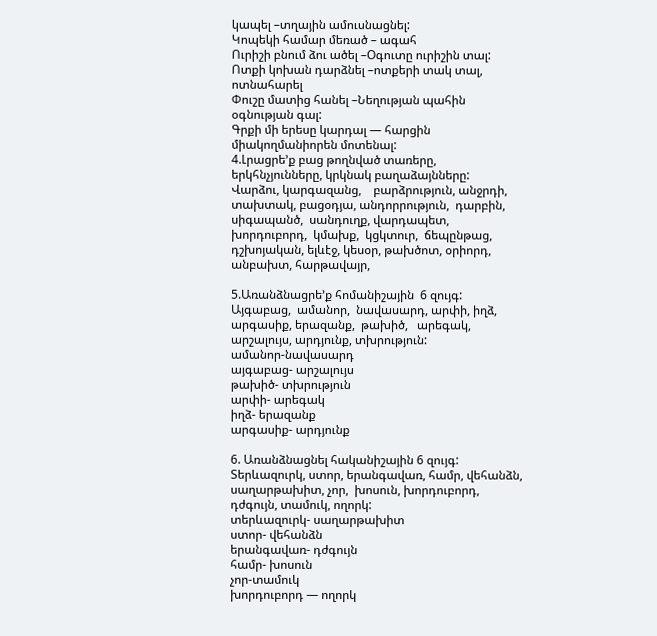կապել –տղային ամուսնացնել:
Կոպեկի համար մեռած – ագահ
Ուրիշի բնում ձու ածել –Օգուտը ուրիշին տալ:
Ոտքի կոխան դարձնել –ոտքերի տակ տալ, ոտնահարել
Փուշը մատից հանել –Նեղության պահին օգնության գալ:
Գրքի մի երեսը կարդալ — հարցին միակողմանիորեն մոտենալ:
4.Լրացրե’ք բաց թողնված տառերը,  երկհնչյունները, կրկնակ բաղաձայնները:
Վարձու, կարգազանց,    բարձրություն, անջրդի,  տախտակ, բացօդյա, անդորրություն,  դարբին, սիգապանծ,  սանդուղք, վարդապետ, խորդուբորդ,  կմախք,  կցկտուր,  ճեպընթաց, դշխոյական, ելևէջ, կեսօր, թախծոտ, օրիորդ, անբախտ, հարթավայր,

5.Առանձնացրե’ք հոմանիշային  6 զույգ:
Այգաբաց,  ամանոր,  նավասարդ, արփի, իղձ,  արգասիք, երազանք,  թախիծ,   արեգակ, արշալույս, արդյունք, տխրություն:
ամանոր-նավասարդ
այգաբաց- արշալույս
թախիծ- տխրություն
արփի- արեգակ
իղձ- երազանք
արգասիք- արդյունք

6. Առանձնացնել հականիշային 6 զույգ:
Տերևազուրկ, ստոր, երանգավառ, համր, վեհանձն, սաղարթախիտ, չոր,  խոսուն, խորդուբորդ, դժգույն, տամուկ, ողորկ:
տերևազուրկ- սաղարթախիտ
ստոր- վեհանձն
երանգավառ- դժգույն
համր- խոսուն
չոր-տամուկ
խորդուբորդ — ողորկ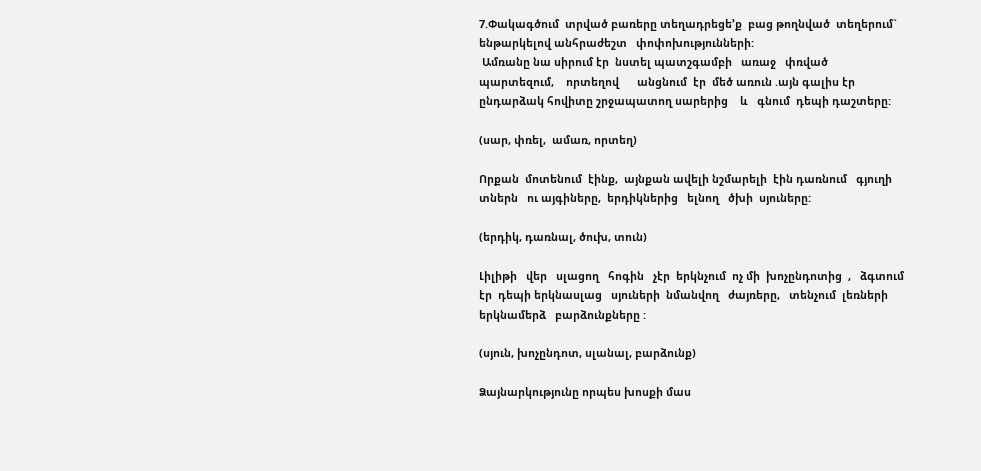7.Փակագծում  տրված բառերը տեղադրեցե’ք  բաց թողնված  տեղերում` ենթարկելով անհրաժեշտ   փոփոխությունների:
 Ամռանը նա սիրում էր  նստել պատշգամբի   առաջ   փռված   պարտեզում,    որտեղով      անցնում  էր  մեծ առուն .այն գալիս էր ընդարձակ հովիտը շրջապատող սարերից    և   գնում  դեպի դաշտերը:

(սար, փռել,  ամառ, որտեղ)

Որքան  մոտենում  էինք,  այնքան ավելի նշմարելի  էին դառնում   գյուղի  տներն   ու այգիները,  երդիկներից   ելնող   ծխի  սյուները:

(երդիկ, դառնալ, ծուխ, տուն)

Լիլիթի   վեր   սլացող   հոգին   չէր  երկնչում  ոչ մի  խոչընդոտից  ,   ձգտում   էր  դեպի երկնասլաց   սյուների  նմանվող   ժայռերը,   տենչում  լեռների  երկնամերձ   բարձունքները :

(սյուն, խոչընդոտ, սլանալ, բարձունք)

Ձայնարկությունը որպես խոսքի մաս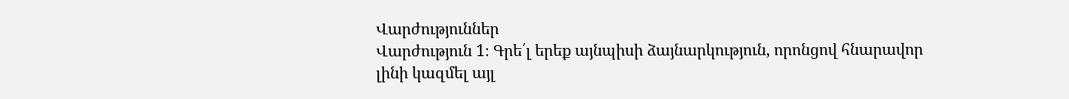Վարժություններ
Վարժություն 1։ Գրե՛լ երեք այնպիսի ձայնարկություն, որոնցով հնարավոր
լինի կազմել այլ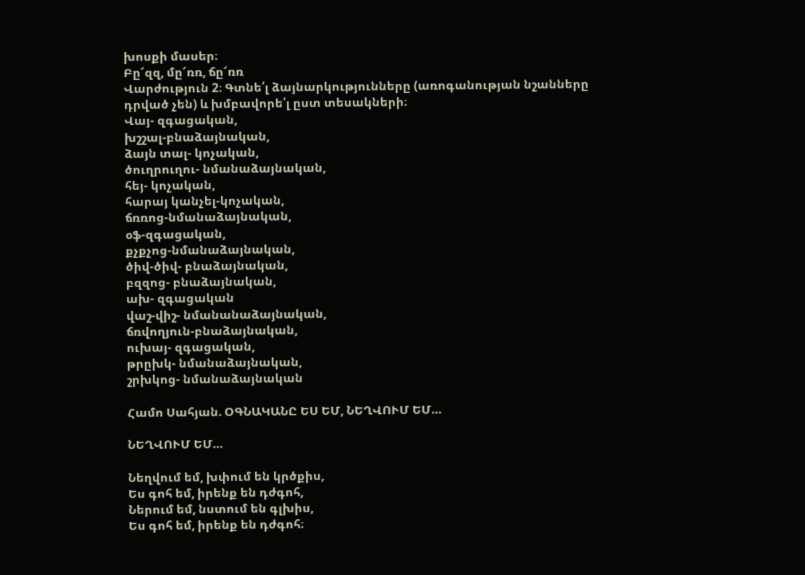խոսքի մասեր։
Բը՜զզ, մը՜ռռ, ճը՜ռռ
Վարժություն 2։ Գտնե՛լ ձայնարկությունները (առոգանության նշանները
դրված չեն) և խմբավորե՛լ ըստ տեսակների։
Վայ- զգացական,
խշշալ-բնաձայնական,
ձայն տալ- կոչական,
ծուղրուղու- նմանաձայնական,
հեյ- կոչական,
հարայ կանչել-կոչական,
ճռռոց-նմանաձայնական,
օֆ-զգացական,
քչքչոց-նմանաձայնական,
ծիվ-ծիվ- բնաձայնական,
բզզոց- բնաձայնական,
ախ- զգացական
վաշ-վիշ- նմանանաձայնական,
ճռվողյուն-բնաձայնական,
ուխայ- զգացական,
թրըխկ- նմանաձայնական,
շրխկոց- նմանաձայնական

Համո Սահյան. ՕԳՆԱԿԱՆԸ ԵՍ ԵՄ, ՆԵՂՎՈՒՄ ԵՄ…

ՆԵՂՎՈՒՄ ԵՄ…

Նեղվում եմ, խփում են կրծքիս,
Ես գոհ եմ, իրենք են դժգոհ,
Ներում եմ, նստում են գլխիս,
Ես գոհ եմ, իրենք են դժգոհ։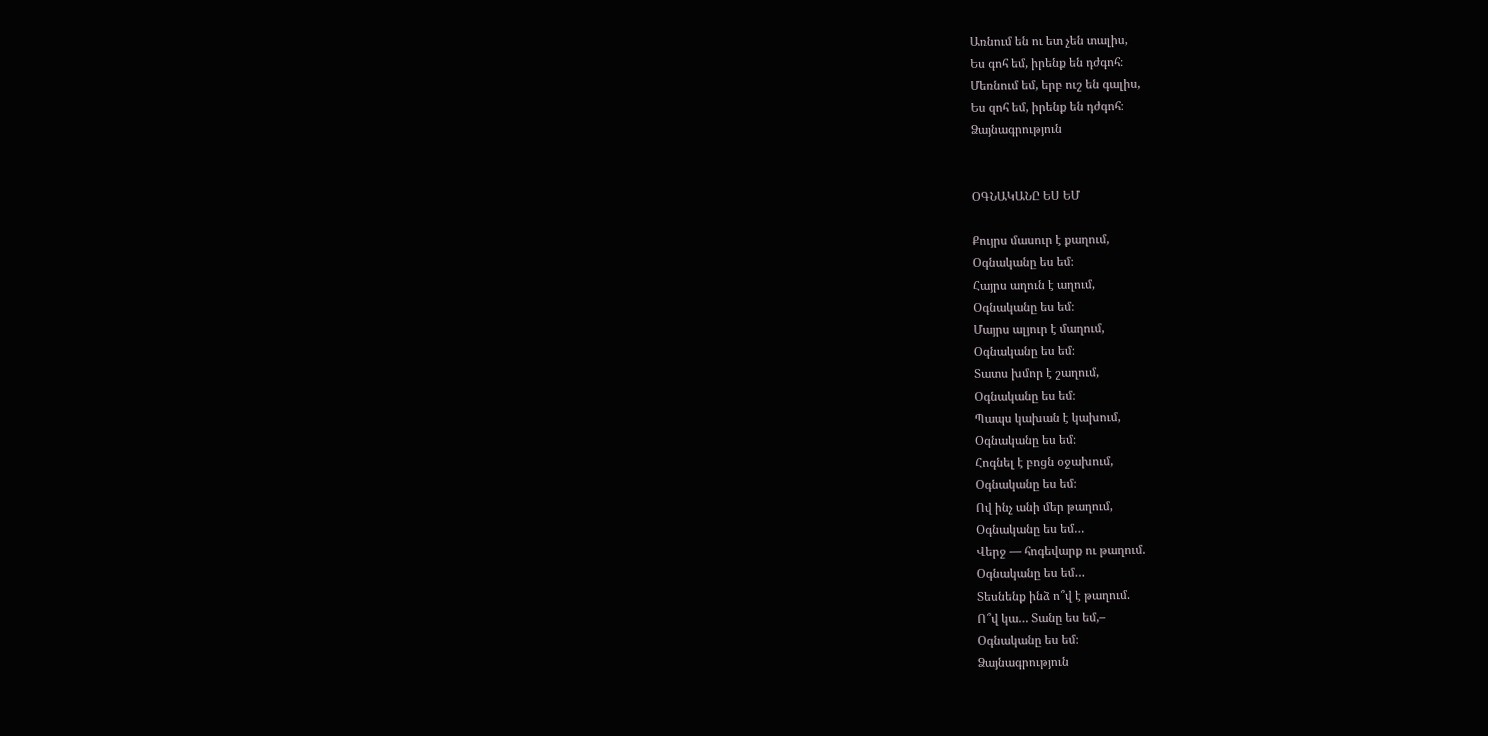Առնում են ու ետ չեն տալիս,
Ես գոհ եմ, իրենք են դժգոհ։
Մեռնում եմ, երբ ուշ են գալիս,
Ես զոհ եմ, իրենք են դժգոհ։
Ձայնագրություն


ՕԳՆԱԿԱՆԸ ԵՍ ԵՄ

Քույրս մասուր է քաղում,
Օգնականը ես եմ։
Հայրս աղուն է աղում,
Օգնականը ես եմ։
Մայրս ալյուր է մաղում,
Օգնականը ես եմ։
Տատս խմոր է շաղում,
Օգնականը ես եմ։
Պապս կախան է կախում,
Օգնականը ես եմ։
Հոգնել է բոցն օջախում,
Օգնականը ես եմ։
Ով ինչ անի մեր թաղում,
Օգնականը ես եմ…
Վերջ — հոգեվարք ու թաղում.
Օգնականը ես եմ…
Տեսնենք ինձ ո՞վ է թաղում.
Ո՞վ կա… Տանը ես եմ,–
Օգնականը ես եմ։
Ձայնագրություն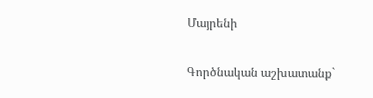Մայրենի

Գործնական աշխատանք`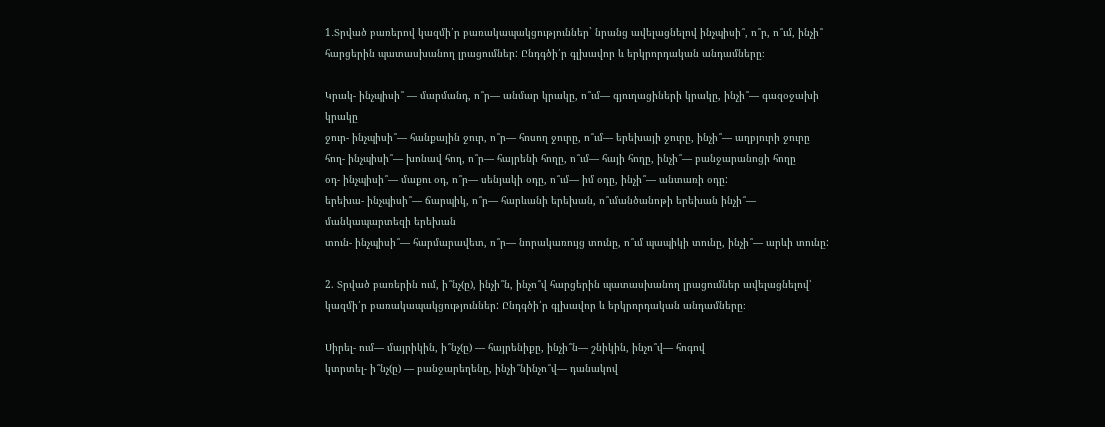1․Տրված բառերով կազմի՛ր բառակապակցություններ` նրանց ավելացնելով ինչպիսի՞, ո՞ր, ո՞ւմ, ինչի՞ հարցերին պատասխանող լրացումներ: Ընդգծի՛ր գլխավոր և երկրորդական անդամները։

Կրակ- ինչպիսի՞ — մարմանդ, ո՞ր— անմար կրակը, ո՞ւմ— գյուղացիների կրակը, ինչի՞— գազօջախի կրակը
ջուր- ինչպիսի՞— հանքային ջուր, ո՞ր— հոսող ջուրը, ո՞ւմ— երեխայի ջուրը, ինչի՞— աղբյուրի ջուրը
հող- ինչպիսի՞— խոնավ հող, ո՞ր— հայրենի հողը, ո՞ւմ— հայի հողը, ինչի՞— բանջարանոցի հողը
օդ- ինչպիսի՞— մաքու օդ, ո՞ր— սենյակի օդը, ո՞ւմ— իմ օդը, ինչի՞— անտառի օդը:
երեխա- ինչպիսի՞— ճարպիկ, ո՞ր— հարևանի երեխան, ո՞ւմանծանոթի երեխան ինչի՞— մանկապարտեզի երեխան
տուն- ինչպիսի՞— հարմարավետ, ո՞ր— նորակառույց տունը, ո՞ւմ պապիկի տունը, ինչի՞— արևի տունը:

2. Տրված բառերին ում, ի՞նչ(ը), ինչի՞ն, ինչո՞վ հարցերին պատասխանող լրացումներ ավելացնելով՝ կազմի՛ր բառակապակցություններ: Ընդգծի՛ր գլխավոր և երկրորդական անդամները։

Սիրել- ում— մայրիկին, ի՞նչ(ը) — հայրենիքը, ինչի՞ն— շնիկին, ինչո՞վ— հոգով
կտրտել- ի՞նչ(ը) — բանջարեղենը, ինչի՞նինչո՞վ— դանակով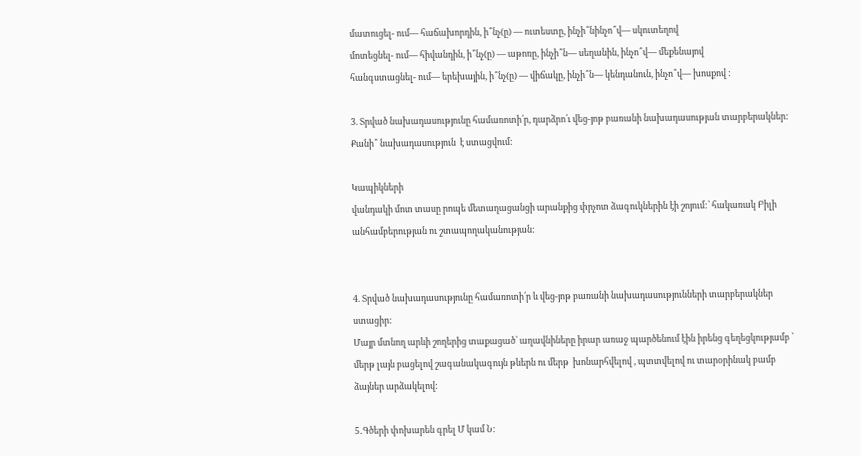մատուցել- ում— հաճախորդին, ի՞նչ(ը) — ուտեստը, ինչի՞նինչո՞վ— սկուտեղով
մոտեցնել- ում— հիվանդին, ի՞նչ(ը) — աթոռը, ինչի՞ն— սեղանին, ինչո՞վ— մեքենայով
հանգստացնել- ում— երեխային, ի՞նչ(ը) — վիճակը, ինչի՞ն— կենդանուն, ինչո՞վ— խոսքով :

3. Տրված նախադասությունը համառոտի՛ր, դարձրո՛ւ վեց-յոթ բառանի նախադասության տարբերակներ: Քանի՞ նախադասություն  է ստացվում:

Կապիկների
վանդակի մոտ տասը րոպե մետաղացանցի արանքից փրչոտ ձագուկներին էի շոյում:՝ հակառակ Բիլի անհամբերության ու շտապողականության:


4. Տրված նախադասությունը համառոտի՛ր և վեց-յոթ բառանի նախադասությունների տարբերակներ ստացիր:
Մայր մտնող արևի շողերից տաքացած՝ աղավնիները իրար առաջ պարծենում էին իրենց գեղեցկությամբ ՝ մերթ լայն բացելով շագանակագույն թևերն ու մերթ  խոնարհվելով , պտտվելով ու տարօրինակ բամբ ձայներ արձակելով:

5․Գծերի փոխարեն գրել Մ կամ Ն: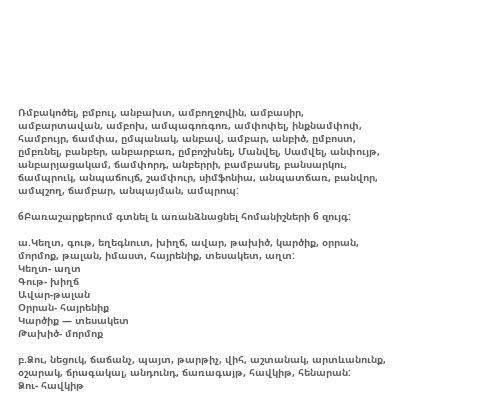Ռմբակոծել, բմբուլ, անբախտ, ամբողջովին, ամբասիր, ամբարտավան, ամբոխ, ամպագոռգոռ, ամփոփել, ինքնամփոփ, համբույր, ճամփա, ըմպանակ, անբավ, ամբար, անբիծ, ըմբոստ, ըմբռնել, բանբեր, անբարբառ, ըմբոշխնել, Մանվել, Սամվել, անփույթ, անբարյացակամ, ճամփորդ, անբերրի, բամբասել, բանսարկու, ճամպրուկ, անպաճույճ, շամփուր, սիմֆոնիա, անպատճառ, բանվոր, ամպշող, ճամբար, անպայման, ամպրոպ:

6Բառաշարքերում գտնել և առանձնացնել հոմանիշների 6 զույգ:

ա.Կեղտ, գութ, եղեգնուտ, խիղճ, ավար, թախիծ, կարծիք, օրրան, մորմոք, թալան, իմաստ, հայրենիք, տեսակետ, աղտ:
Կեղտ- աղտ
Գութ- խիղճ
Ավար-թալան
Օրրան- հայրենիք
Կարծիք — տեսակետ
Թախիծ- մորմոք

բ.Ձու, նեցուկ, ճաճանչ, պայտ, թարթիչ, վիհ, աշտանակ, արտևանունք,  օշարակ, ճրագակալ, անդունդ, ճառագայթ, հավկիթ, հենարան:
Ձու- հավկիթ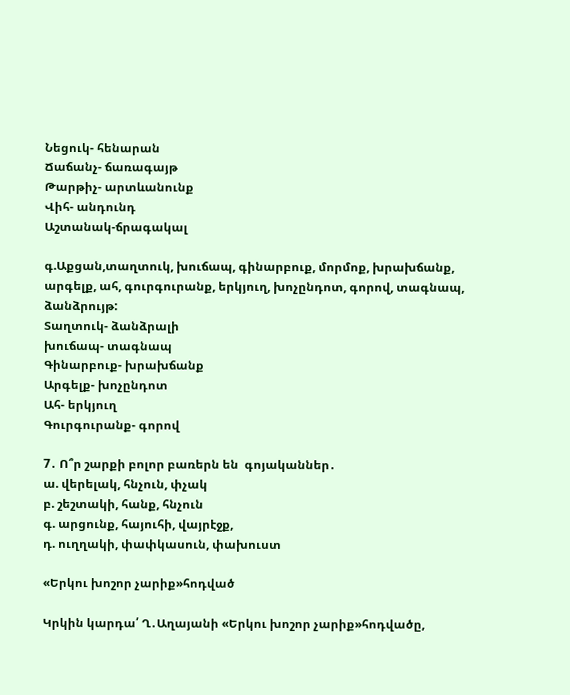Նեցուկ- հենարան
Ճաճանչ- ճառագայթ
Թարթիչ- արտևանունք
Վիհ- անդունդ
Աշտանակ-ճրագակալ

գ.Աքցան,տաղտուկ, խուճապ, գինարբուք, մորմոք, խրախճանք, արգելք, ահ, գուրգուրանք, երկյուղ, խոչընդոտ, գորով, տագնապ, ձանձրույթ:
Տաղտուկ- ձանձրալի
խուճապ- տագնապ
Գինարբուք- խրախճանք
Արգելք- խոչընդոտ
Ահ- երկյուղ
Գուրգուրանք- գորով

7․ Ո՞ր շարքի բոլոր բառերն են  գոյականներ․
ա. վերելակ, հնչուն, փչակ
բ. շեշտակի, հանք, հնչուն
գ. արցունք, հայուհի, վայրէջք,
դ. ուղղակի, փափկասուն, փախուստ

«Երկու խոշոր չարիք»հոդված

Կրկին կարդա՛ Ղ․Աղայանի «Երկու խոշոր չարիք»հոդվածը,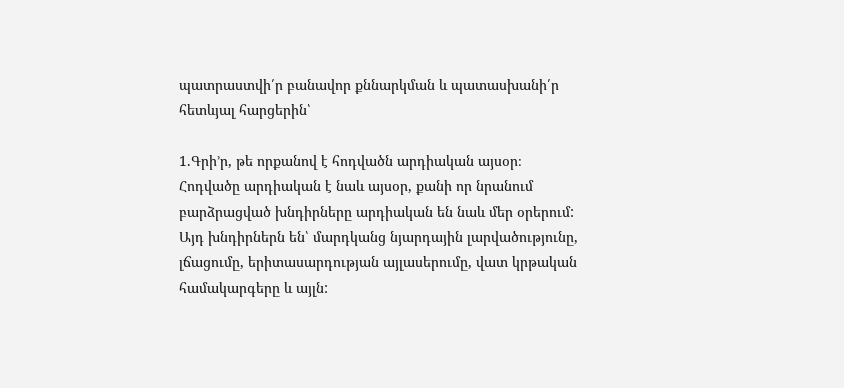պատրաստվի՛ր բանավոր քննարկման և պատասխանի՛ր հետևյալ հարցերին՝

1.Գրի’ր, թե որքանով է հոդվածն արդիական այսօր։
Հոդվածը արդիական է նաև այսօր, քանի որ նրանում բարձրացված խնդիրները արդիական են նաև մեր օրերում: Այդ խնդիրներն են՝ մարդկանց նյարդային լարվածությունը, լճացումը, երիտասարդության այլասերումը, վատ կրթական համակարգերը և այլն: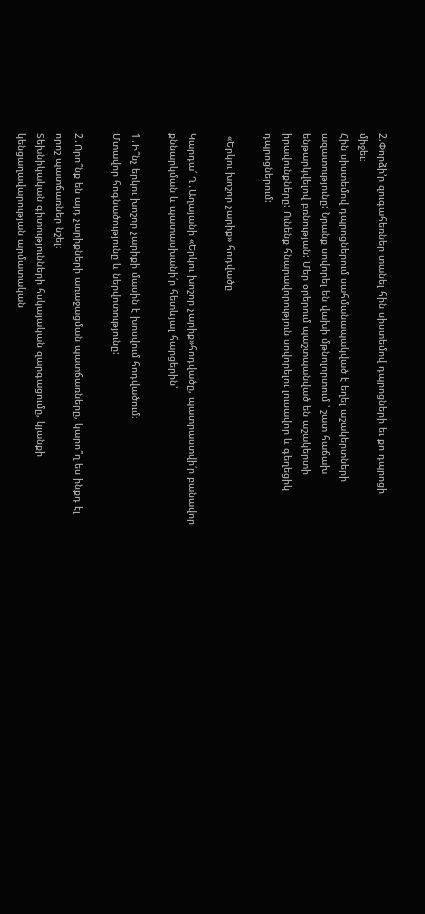2.Փորձի’ր զուգահեռներ տանել հին սիստեմով դպրոցների եւ քո դպրոցի միջեւ։
Հին սիստեմով դպրոցներում սահմանապակված է եղել աշակերտների ազատությունը: Նրանք սովորել են վախի մթնոլորտում ՝ շատ հաճախ ենթարկվելով բռնության: Մեր օրերում պաշտպանված են աշակերտի իրավունքները: Ունենք հնարավորություն սովորելու լուսավոր և գեղեցիկ դպրոցներում:

 «Երկու խոշոր չարիք» հոդվածը

Կարդա՛ Ղ․Աղայանի «Երկու խոշոր չարիք»հոդվածը, պատրաստվի՛ր բանավոր քննարկման և պատասխանի՛ր հետևյալ հարցերին՝

1․Ի՞նչ երկու խոշոր չարիքի մասին է խոսվում հոդվածում։
Մտավոր հոգնածությունը և ներվոտությունը:

2․Որո՞նք են այդ չարիքների առաջացման պատճառները, կարո՞ղ ես ինքդ էլ որոշ պատճառներ նշել։
Տեխնիկական գիտությունների հսկայական զարգացումը, կյանքի կենցաղավարության արմատական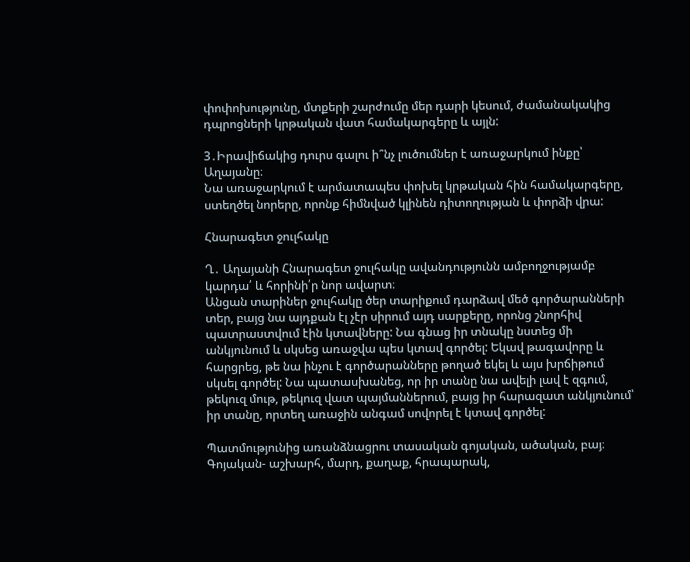փոփոխությունը, մտքերի շարժումը մեր դարի կեսում, ժամանակակից դպրոցների կրթական վատ համակարգերը և այլն:

3․Իրավիճակից դուրս գալու ի՞նչ լուծումներ է առաջարկում ինքը՝ Աղայանը։
Նա առաջարկում է արմատապես փոխել կրթական հին համակարգերը, ստեղծել նորերը, որոնք հիմնված կլինեն դիտողության և փորձի վրա:

Հնարագետ ջուլհակը

Ղ․ Աղայանի Հնարագետ ջուլհակը ավանդությունն ամբողջությամբ կարդա՛ և հորինի՛ր նոր ավարտ։
Անցան տարիներ ջուլհակը ծեր տարիքում դարձավ մեծ գործարանների տեր, բայց նա այդքան էլ չէր սիրում այդ սարքերը, որոնց շնորհիվ պատրաստվում էին կտավները: Նա գնաց իր տնակը նստեց մի անկյունում և սկսեց առաջվա պես կտավ գործել: Եկավ թագավորը և հարցրեց, թե նա ինչու է գործարանները թողած եկել և այս խրճիթում սկսել գործել: Նա պատասխանեց, որ իր տանը նա ավելի լավ է զգում, թեկուզ մութ, թեկուզ վատ պայմաններում, բայց իր հարազատ անկյունում՝ իր տանը, որտեղ առաջին անգամ սովորել է կտավ գործել:

Պատմությունից առանձնացրու տասական գոյական, ածական, բայ։
Գոյական- աշխարհ, մարդ, քաղաք, հրապարակ,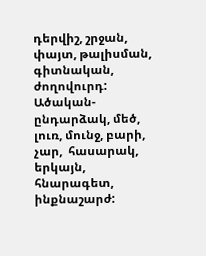դերվիշ, շրջան, փայտ, թալիսման, գիտնական, ժողովուրդ:
Ածական- ընդարձակ, մեծ, լուռ, մունջ, բարի, չար,  հասարակ,  երկայն, հնարագետ, ինքնաշարժ: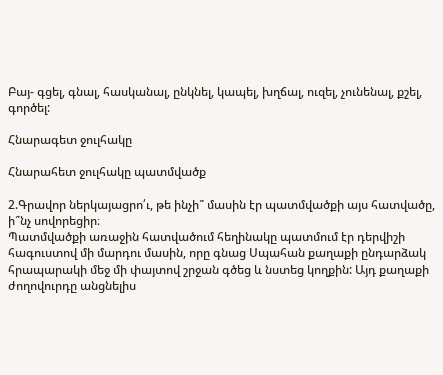Բայ- գցել, գնալ, հասկանալ, ընկնել, կապել, խղճալ, ուզել, չունենալ, քշել, գործել:

Հնարագետ ջուլհակը

Հնարահետ ջուլհակը պատմվածք

2.Գրավոր ներկայացրո՛ւ, թե ինչի՞ մասին էր պատմվածքի այս հատվածը, ի՞նչ սովորեցիր։
Պատմվածքի առաջին հատվածում հեղինակը պատմում էր դերվիշի հագուստով մի մարդու մասին, որը գնաց Սպահան քաղաքի ընդարձակ հրապարակի մեջ մի փայտով շրջան գծեց և նստեց կողքին: Այդ քաղաքի ժողովուրդը անցնելիս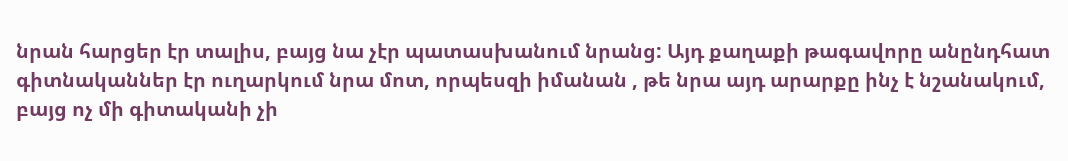նրան հարցեր էր տալիս, բայց նա չէր պատասխանում նրանց: Այդ քաղաքի թագավորը անընդհատ գիտնականներ էր ուղարկում նրա մոտ, որպեսզի իմանան , թե նրա այդ արարքը ինչ է նշանակում, բայց ոչ մի գիտականի չի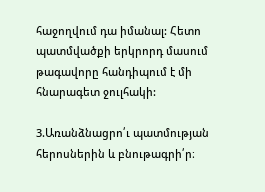հաջողվում դա իմանալ: Հետո պատմվածքի երկրորդ մասում թագավորը հանդիպում է մի հնարագետ ջուլհակի:

3.Առանձնացրո՛ւ պատմության հերոսներին և բնութագրի՛ր։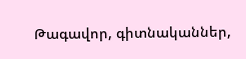Թագավոր, գիտնականներ,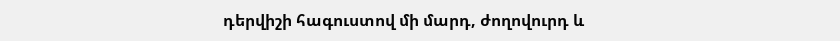դերվիշի հագուստով մի մարդ, ժողովուրդ և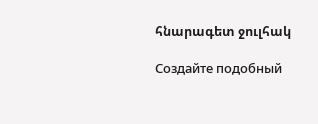հնարագետ ջուլհակ

Создайте подобный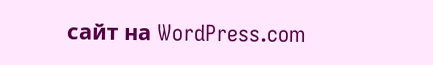сайт на WordPress.com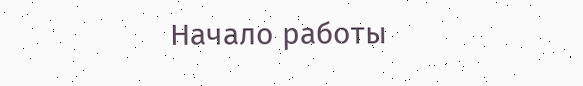Начало работы